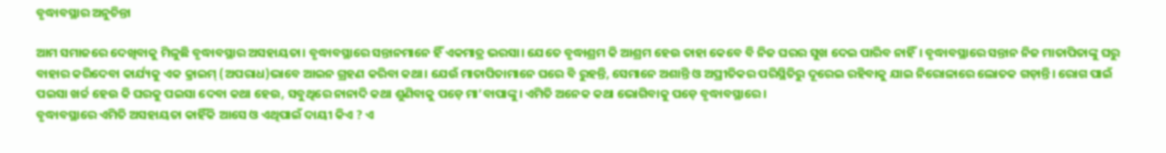ବୃଦ୍ଧାବସ୍ଥାର ଅନୁଚିନ୍ତା

ଆମ ସମାଜରେ ଦେଖିବାକୁ ମିଳୁଛି ବୃଦ୍ଧାବସ୍ଥାର ଅସହାୟତା। ବୃଦ୍ଧାବସ୍ଥାରେ ସନ୍ତାନମାନେ ହିଁ ଏକମାତ୍ର ଭରସା। ଯେତେ ବୃଦ୍ଧାଶ୍ରମ କି ଆଶ୍ରମ ହେଉ ତାହା କେବେ ବି ନିଜ ଘରର ସୁଖ ଦେଇ ପାରିବ ନାହିଁ। ବୃଦ୍ଧାବସ୍ଥାରେ ସନ୍ତାନ ନିଜ ମାତାପିତାଙ୍କୁ ଘରୁ ବାହାର କରିଦେବା କାର୍ଯ୍ୟକୁ ଏକ କ୍ରାଇମ୍‌ (ଅପରାଧ)ଭାବେ ଆଇନ ଗ୍ରହଣ କରିବା କଥା। ଯେଉଁ ମାତାପିତାମାନେ ଘରେ ବି ରୁହନ୍ତି, ସେମାନେ ଅଶାନ୍ତି ଓ ଅପ୍ରୀତିକର ପରିସ୍ଥିତିରୁ ଦୂରେଇ ରହିବାକୁ ଯାଇ ନିରୋଳାରେ ଲୋତକ ଗଡ଼ାନ୍ତି। ରୋଗ ପାଇଁ ପଇସା ଖର୍ଚ୍ଚ ହେଉ କି ଘରକୁ ପଇସା ଦେବା କଥା ହେଉ, ସବୁଥିରେ ନାନାଦି କଥା ଶୁଣିବାକୁ ପଡ଼େ ମା’ବାପାଙ୍କୁ। ଏମିତି ଅନେକ କଥା ଭୋଗିବାକୁ ପଡ଼େ ବୃଦ୍ଧାବସ୍ଥାରେ।
ବୃଦ୍ଧାବସ୍ଥାରେ ଏମିତି ଅସହାୟତା କାହିଁକି ଆସେ ଓ ଏଥିପାଇଁ ଦାୟୀ କିଏ ? ଏ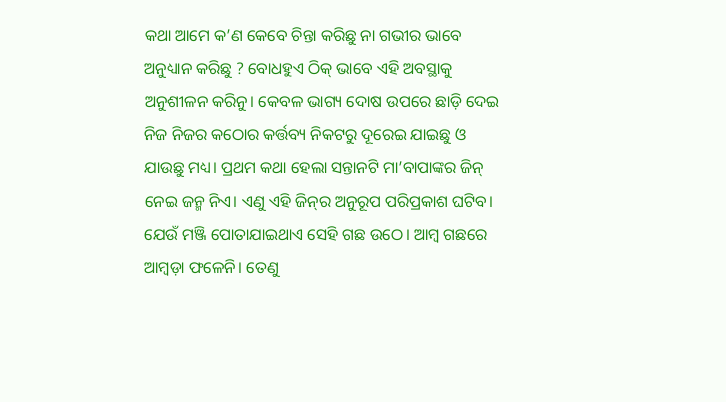କଥା ଆମେ କ’ଣ କେବେ ଚିନ୍ତା କରିଛୁ ନା ଗଭୀର ଭାବେ ଅନୁଧ୍ୟାନ କରିଛୁ ? ବୋଧହୁଏ ଠିକ୍‌ ଭାବେ ଏହି ଅବସ୍ଥାକୁ ଅନୁଶୀଳନ କରିନୁ। କେବଳ ଭାଗ୍ୟ ଦୋଷ ଉପରେ ଛାଡ଼ି ଦେଇ ନିଜ ନିଜର କଠୋର କର୍ତ୍ତବ୍ୟ ନିକଟରୁ ଦୂରେଇ ଯାଇଛୁ ଓ ଯାଉଛୁ ମଧ୍ୟ। ପ୍ରଥମ କଥା ହେଲା ସନ୍ତାନଟି ମା’ବାପାଙ୍କର ଜିନ୍‌ ନେଇ ଜନ୍ମ ନିଏ। ଏଣୁ ଏହି ଜିନ୍‌ର ଅନୁରୂପ ପରିପ୍ରକାଶ ଘଟିବ। ଯେଉଁ ମଞ୍ଜି ପୋତାଯାଇଥାଏ ସେହି ଗଛ ଉଠେ। ଆମ୍ବ ଗଛରେ ଆମ୍ବଡ଼ା ଫଳେନି। ତେଣୁ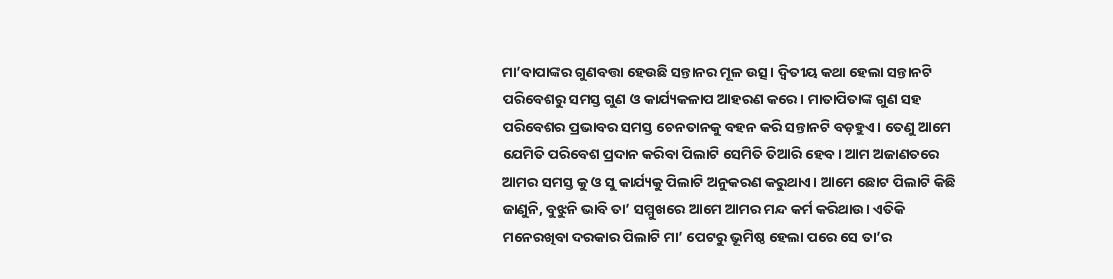ମା’ବାପାଙ୍କର ଗୁଣବତ୍ତା ହେଉଛି ସନ୍ତାନର ମୂଳ ଉତ୍ସ। ଦ୍ୱିତୀୟ କଥା ହେଲା ସନ୍ତାନଟି ପରିବେଶରୁ ସମସ୍ତ ଗୁଣ ଓ କାର୍ଯ୍ୟକଳାପ ଆହରଣ କରେ। ମାତାପିତାଙ୍କ ଗୁଣ ସହ ପରିବେଶର ପ୍ରଭାବର ସମସ୍ତ ଚେନତାନକୁ ବହନ କରି ସନ୍ତାନଟି ବଡ଼ହୁଏ। ତେଣୁ ଆମେ ଯେମିତି ପରିବେଶ ପ୍ରଦାନ କରିବା ପିଲାଟି ସେମିତି ତିଆରି ହେବ। ଆମ ଅଜାଣତରେ ଆମର ସମସ୍ତ କୁ ଓ ସୁ କାର୍ଯ୍ୟକୁ ପିଲାଟି ଅନୁକରଣ କରୁଥାଏ। ଆମେ ଛୋଟ ପିଲାଟି କିଛି ଜାଣୁନି, ବୁଝୁନି ଭାବି ତା’ ସମ୍ମୁଖରେ ଆମେ ଆମର ମନ୍ଦ କର୍ମ କରିଥାଉ। ଏତିକି ମନେରଖିବା ଦରକାର ପିଲାଟି ମା’ ପେଟରୁ ଭୂମିଷ୍ଠ ହେଲା ପରେ ସେ ତା’ର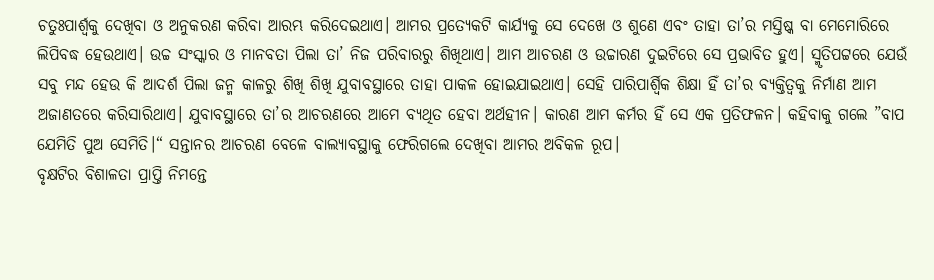ଚତୁଃପାର୍ଶ୍ୱକୁ ଦେଖିବା ଓ ଅନୁକରଣ କରିବା ଆରମ୍ଭ କରିଦେଇଥାଏ। ଆମର ପ୍ରତ୍ୟେକଟି କାର୍ଯ୍ୟକୁ ସେ ଦେଖେ ଓ ଶୁଣେ ଏବଂ ତାହା ତା’ର ମସ୍ତିଷ୍କ ବା ମେମୋରିରେ ଲିପିବଦ୍ଧ ହେଉଥାଏ। ଉଚ୍ଚ ସଂସ୍କାର ଓ ମାନବତା ପିଲା ତା’ ନିଜ ପରିବାରରୁ ଶିଖିଥାଏ। ଆମ ଆଚରଣ ଓ ଉଚ୍ଚାରଣ ଦୁଇଟିରେ ସେ ପ୍ରଭାବିତ ହୁଏ। ସ୍ମୃତିପଟ୍ଟରେ ଯେଉଁ ସବୁ ମନ୍ଦ ହେଉ କି ଆଦର୍ଶ ପିଲା ଜନ୍ମ କାଳରୁ ଶିଖି ଶିଖି ଯୁବାବସ୍ଥାରେ ତାହା ପାକଳ ହୋଇଯାଇଥାଏ। ସେହି ପାରିପାର୍ଶ୍ୱିକ ଶିକ୍ଷା ହିଁ ତା’ର ବ୍ୟକ୍ତିତ୍ୱକୁ ନିର୍ମାଣ ଆମ ଅଜାଣତରେ କରିସାରିଥାଏ। ଯୁବାବସ୍ଥାରେ ତା’ର ଆଚରଣରେ ଆମେ ବ୍ୟଥିତ ହେବା ଅର୍ଥହୀନ। କାରଣ ଆମ କର୍ମର ହିଁ ସେ ଏକ ପ୍ରତିଫଳନ। କହିବାକୁ ଗଲେ ”ବାପ ଯେମିତି ପୁଅ ସେମିତି।“ ସନ୍ତାନର ଆଚରଣ ବେଳେ ବାଲ୍ୟାବସ୍ଥାକୁ ଫେରିଗଲେ ଦେଖିବା ଆମର ଅବିକଳ ରୂପ।
ବୃକ୍ଷଟିର ବିଶାଳତା ପ୍ରାପ୍ତି ନିମନ୍ତେ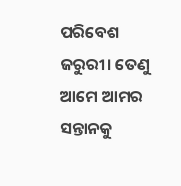ପରିବେଶ ଜରୁରୀ। ତେଣୁ ଆମେ ଆମର ସନ୍ତାନକୁ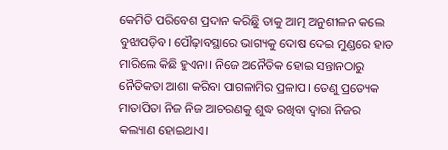କେମିତି ପରିବେଶ ପ୍ରଦାନ କରିଛୁି ତାକୁ ଆତ୍ମ ଅନୁଶୀଳନ କଲେ ବୁଝାପଡ଼ିବ। ପୌଢ଼ାବସ୍ଥାରେ ଭାଗ୍ୟକୁ ଦୋଷ ଦେଇ ମୁଣ୍ଡରେ ହାତ ମାରିଲେ କିଛି ହୁଏନା। ନିଜେ ଅନୈତିକ ହୋଇ ସନ୍ତାନଠାରୁ ନୈତିକତା ଆଶା କରିବା ପାଗଳାମିର ପ୍ରଳାପ। ତେଣୁ ପ୍ରତ୍ୟେକ ମାତାପିତା ନିଜ ନିଜ ଆଚରଣକୁ ଶୁଦ୍ଧ ରଖିବା ଦ୍ୱାରା ନିଜର କଲ୍ୟାଣ ହୋଇଥାଏ।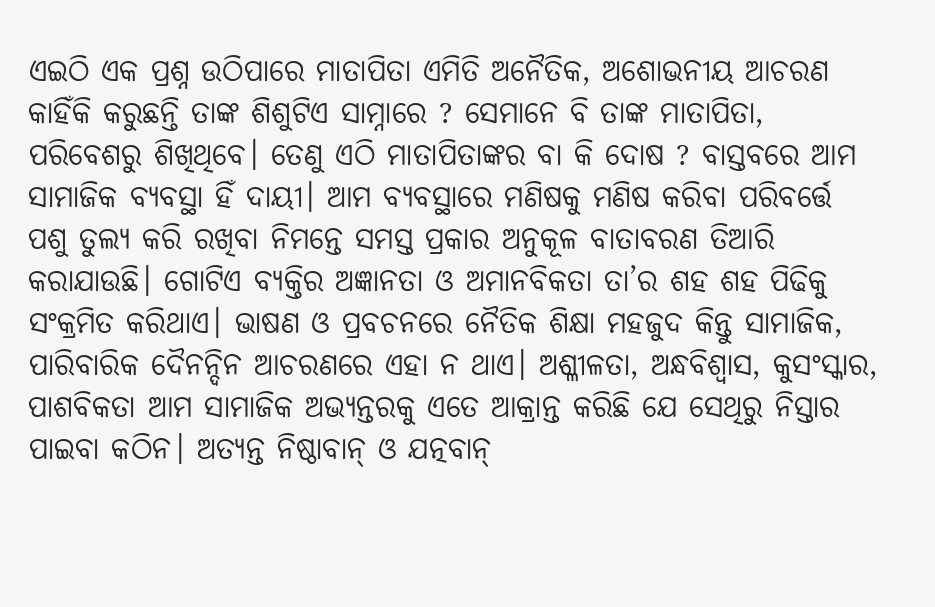ଏଇଠି ଏକ ପ୍ରଶ୍ନ ଉଠିପାରେ ମାତାପିତା ଏମିତି ଅନୈତିକ, ଅଶୋଭନୀୟ ଆଚରଣ କାହିଁକି କରୁଛନ୍ତି ତାଙ୍କ ଶିଶୁଟିଏ ସାମ୍ନାରେ ? ସେମାନେ ବି ତାଙ୍କ ମାତାପିତା, ପରିବେଶରୁ ଶିଖିଥିବେ। ତେଣୁ ଏଠି ମାତାପିତାଙ୍କର ବା କି ଦୋଷ ? ବାସ୍ତବରେ ଆମ ସାମାଜିକ ବ୍ୟବସ୍ଥା ହିଁ ଦାୟୀ। ଆମ ବ୍ୟବସ୍ଥାରେ ମଣିଷକୁ ମଣିଷ କରିବା ପରିବର୍ତ୍ତେ ପଶୁ ତୁଲ୍ୟ କରି ରଖିବା ନିମନ୍ତେ ସମସ୍ତ ପ୍ରକାର ଅନୁକୂଳ ବାତାବରଣ ତିଆରି କରାଯାଉଛି। ଗୋଟିଏ ବ୍ୟକ୍ତିର ଅଜ୍ଞାନତା ଓ ଅମାନବିକତା ତା’ର ଶହ ଶହ ପିଢିକୁ ସଂକ୍ରମିତ କରିଥାଏ। ଭାଷଣ ଓ ପ୍ରବଚନରେ ନୈତିକ ଶିକ୍ଷା ମହଜୁଦ କିନ୍ତୁ ସାମାଜିକ, ପାରିବାରିକ ଦୈନନ୍ଦିନ ଆଚରଣରେ ଏହା ନ ଥାଏ। ଅଶ୍ଳୀଳତା, ଅନ୍ଧବିଶ୍ୱାସ, କୁସଂସ୍କାର, ପାଶବିକତା ଆମ ସାମାଜିକ ଅଭ୍ୟନ୍ତରକୁ ଏତେ ଆକ୍ରାନ୍ତ କରିଛି ଯେ ସେଥିରୁ ନିସ୍ତାର ପାଇବା କଠିନ। ଅତ୍ୟନ୍ତ ନିଷ୍ଠାବାନ୍‌ ଓ ଯତ୍ନବାନ୍‌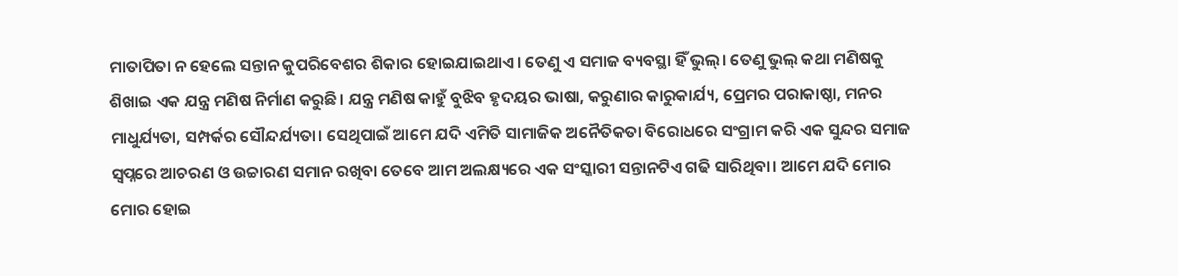ମାତାପିତା ନ ହେଲେ ସନ୍ତାନ କୁପରିବେଶର ଶିକାର ହୋଇଯାଇଥାଏ। ତେଣୁ ଏ ସମାଜ ବ୍ୟବସ୍ଥା ହିଁ ଭୁଲ୍‌। ତେଣୁ ଭୁଲ୍‌ କଥା ମଣିଷକୁ ଶିଖାଇ ଏକ ଯନ୍ତ୍ର ମଣିଷ ନିର୍ମାଣ କରୁଛି। ଯନ୍ତ୍ର ମଣିଷ କାହୁଁ ବୁଝିବ ହୃଦୟର ଭାଷା, କରୁଣାର କାରୁକାର୍ଯ୍ୟ, ପ୍ରେମର ପରାକାଷ୍ଠା, ମନର ମାଧୁର୍ଯ୍ୟତା, ସମ୍ପର୍କର ସୌନ୍ଦର୍ଯ୍ୟତା। ସେଥିପାଇଁ ଆମେ ଯଦି ଏମିତି ସାମାଜିକ ଅନୈତିକତା ବିରୋଧରେ ସଂଗ୍ରାମ କରି ଏକ ସୁନ୍ଦର ସମାଜ ସ୍ବପ୍ନରେ ଆଚରଣ ଓ ଉଚ୍ଚାରଣ ସମାନ ରଖିବା ତେବେ ଆମ ଅଲକ୍ଷ୍ୟରେ ଏକ ସଂସ୍କାରୀ ସନ୍ତାନଟିଏ ଗଢି ସାରିଥିବା। ଆମେ ଯଦି ମୋର ମୋର ହୋଇ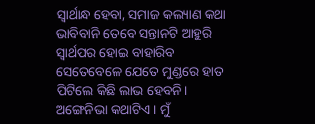ସ୍ବାର୍ଥାନ୍ଧ ହେବା, ସମାଜ କଲ୍ୟାଣ କଥା ଭାବିବାନି ତେବେ ସନ୍ତାନଟି ଆହୁରି ସ୍ବାର୍ଥପର ହୋଇ ବାହାରିବ ସେତେବେଳେ ଯେତେ ମୁଣ୍ଡରେ ହାତ ପିଟିଲେ କିଛି ଲାଭ ହେବନି।
ଅଙ୍ଗେନିଭା କଥାଟିଏ। ମୁଁ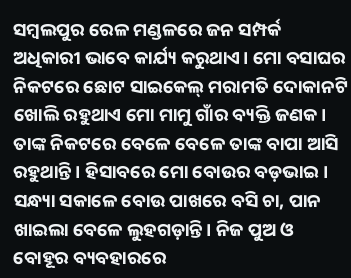ସମ୍ବଲପୁର ରେଳ ମଣ୍ଡଳରେ ଜନ ସମ୍ପର୍କ ଅଧିକାରୀ ଭାବେ କାର୍ଯ୍ୟ କରୁଥାଏ। ମୋ ବସାଘର ନିକଟରେ ଛୋଟ ସାଇକେଲ୍‌ ମରାମତି ଦୋକାନଟି ଖୋଲି ରହୁଥାଏ ମୋ ମାମୁ ଗାଁର ବ୍ୟକ୍ତି ଜଣକ। ତାଙ୍କ ନିକଟରେ ବେଳେ ବେଳେ ତାଙ୍କ ବାପା ଆସି ରହୁଥାନ୍ତି। ହିସାବରେ ମୋ ବୋଉର ବଡ଼ଭାଇ। ସନ୍ଧ୍ୟା ସକାଳେ ବୋଉ ପାଖରେ ବସି ଚା, ପାନ ଖାଇଲା ବେଳେ ଲୁହଗଡ଼ାନ୍ତି। ନିଜ ପୁଅ ଓ ବୋହୂର ବ୍ୟବହାରରେ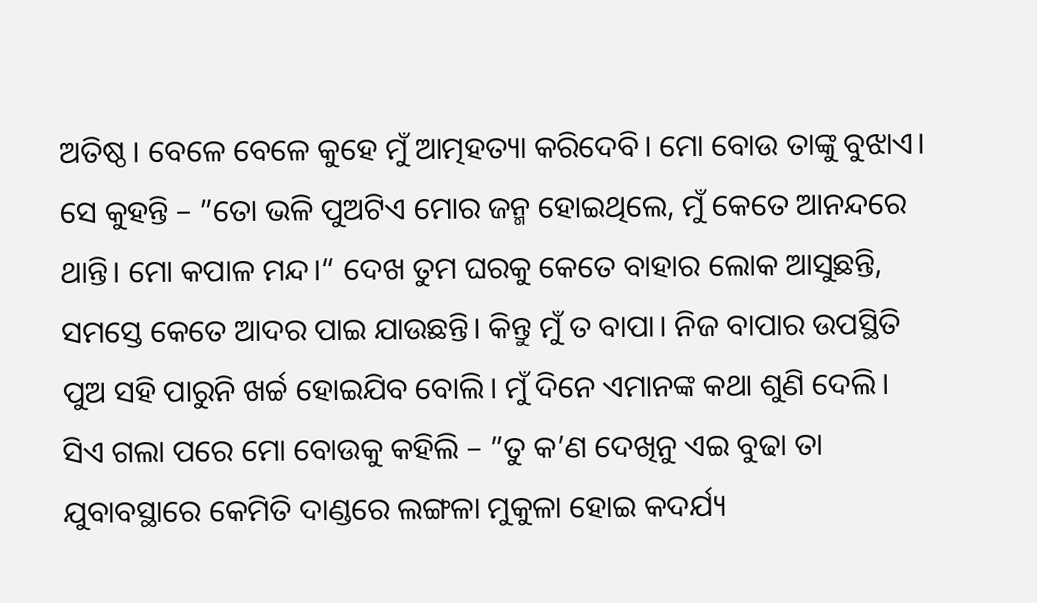ଅତିଷ୍ଠ। ବେଳେ ବେଳେ କୁହେ ମୁଁ ଆତ୍ମହତ୍ୟା କରିଦେବି। ମୋ ବୋଉ ତାଙ୍କୁ ବୁଝାଏ। ସେ କୁହନ୍ତି – ”ତୋ ଭଳି ପୁଅଟିଏ ମୋର ଜନ୍ମ ହୋଇଥିଲେ, ମୁଁ କେତେ ଆନନ୍ଦରେ ଥାନ୍ତି। ମୋ କପାଳ ମନ୍ଦ।“ ଦେଖ ତୁମ ଘରକୁ କେତେ ବାହାର ଲୋକ ଆସୁଛନ୍ତି, ସମସ୍ତେ କେତେ ଆଦର ପାଇ ଯାଉଛନ୍ତି। କିନ୍ତୁ ମୁଁ ତ ବାପା। ନିଜ ବାପାର ଉପସ୍ଥିତି ପୁଅ ସହି ପାରୁନି ଖର୍ଚ୍ଚ ହୋଇଯିବ ବୋଲି। ମୁଁ ଦିନେ ଏମାନଙ୍କ କଥା ଶୁଣି ଦେଲି। ସିଏ ଗଲା ପରେ ମୋ ବୋଉକୁ କହିଲି – ”ତୁ କ’ଣ ଦେଖିନୁ ଏଇ ବୁଢା ତା ଯୁବାବସ୍ଥାରେ କେମିତି ଦାଣ୍ଡରେ ଲଙ୍ଗଳା ମୁକୁଳା ହୋଇ କଦର୍ଯ୍ୟ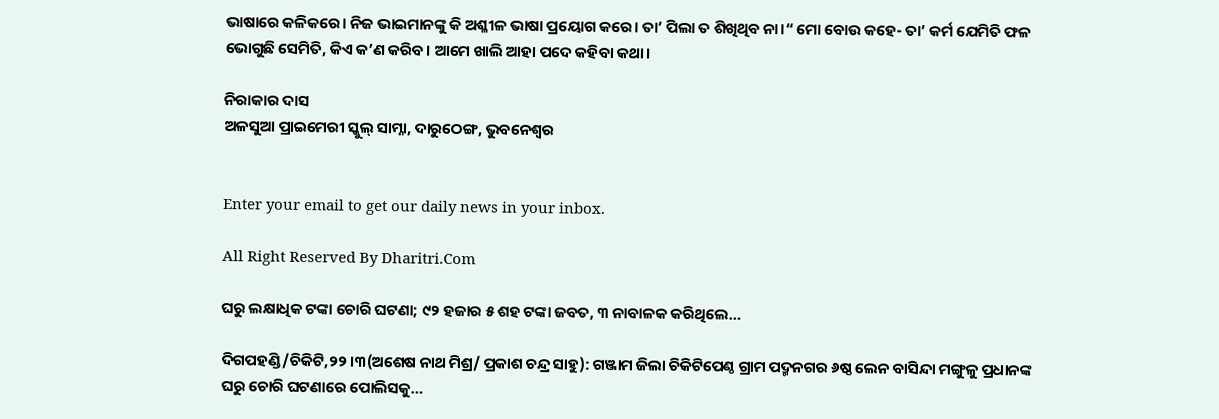ଭାଷାରେ କଳିକରେ। ନିଜ ଭାଇମାନଙ୍କୁ କି ଅଶ୍ଳୀଳ ଭାଷା ପ୍ରୟୋଗ କରେ। ତା’ ପିଲା ତ ଶିଖିଥିବ ନା।“ ମୋ ବୋଉ କହେ- ତା’ କର୍ମ ଯେମିତି ଫଳ ଭୋଗୁଛି ସେମିତି, କିଏ କ’ଣ କରିବ। ଆମେ ଖାଲି ଆହା ପଦେ କହିବା କଥା।

ନିରାକାର ଦାସ
ଅଳସୁଆ ପ୍ରାଇମେରୀ ସ୍କୁଲ୍‌ ସାମ୍ନା, ଦାରୁଠେଙ୍ଗ, ଭୁବନେଶ୍ୱର


Enter your email to get our daily news in your inbox.

All Right Reserved By Dharitri.Com

ଘରୁ ଲକ୍ଷାଧିକ ଟଙ୍କା ଚୋରି ଘଟଣା; ୯୨ ହଜାର ୫ ଶହ ଟଙ୍କା ଜବତ, ୩ ନାବାଳକ କରିଥିଲେ…

ଦିଗପହଣ୍ଡି/ଚିକିଟି,୨୨।୩(ଅଶେଷ ନାଥ ମିଶ୍ର/ ପ୍ରକାଶ ଚନ୍ଦ୍ର ସାହୁ): ଗଞ୍ଜାମ ଜିଲା ଚିକିଟିପେଣ୍ଠ ଗ୍ରାମ ପଦ୍ମନଗର ୬ଷ୍ଠ ଲେନ ବାସିନ୍ଦା ମଙ୍ଗୁଳୁ ପ୍ରଧାନଙ୍କ ଘରୁ ଚୋରି ଘଟଣାରେ ପୋଲିସକୁ…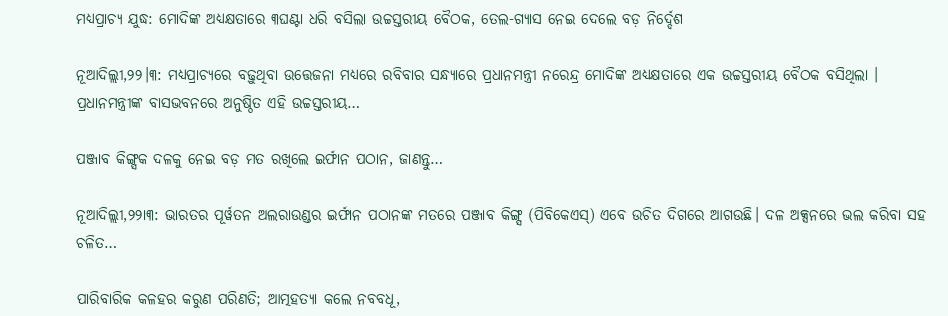ମଧ୍ୟପ୍ରାଚ୍ୟ ଯୁଦ୍ଧ: ମୋଦିଙ୍କ ଅଧ୍ୟକ୍ଷତାରେ ୩ଘଣ୍ଟା ଧରି ବସିଲା ଉଚ୍ଚସ୍ତରୀୟ ବୈଠକ, ତେଲ-ଗ୍ୟାସ ନେଇ ଦେଲେ ବଡ଼ ନିର୍ଦ୍ଦେଶ

ନୂଆଦିଲ୍ଲୀ,୨୨।୩: ମଧ୍ୟପ୍ରାଚ୍ୟରେ ବଢ଼ୁଥିବା ଉତ୍ତେଜନା ମଧ୍ୟରେ ରବିବାର ସନ୍ଧ୍ୟାରେ ପ୍ରଧାନମନ୍ତ୍ରୀ ନରେନ୍ଦ୍ର ମୋଦିଙ୍କ ଅଧ୍ୟକ୍ଷତାରେ ଏକ ଉଚ୍ଚସ୍ତରୀୟ ବୈଠକ ବସିଥିଲା । ପ୍ରଧାନମନ୍ତ୍ରୀଙ୍କ ବାସଭବନରେ ଅନୁଷ୍ଠିତ ଏହି ଉଚ୍ଚସ୍ତରୀୟ…

ପଞ୍ଜାବ କିଙ୍ଗ୍ସକ ଦଳକୁ ନେଇ ବଡ଼ ମତ ରଖିଲେ ଇର୍ଫାନ ପଠାନ, ଜାଣନ୍ତୁ…

ନୂଆଦିଲ୍ଲୀ,୨୨ା୩: ଭାରତର ପୂର୍ୱତନ ଅଲରାଉଣ୍ଡର ଇର୍ଫାନ ପଠାନଙ୍କ ମତରେ ପଞ୍ଜାବ କିଙ୍ଗ୍ସ (ପିବିକେଏସ୍‌) ଏବେ ଉଚିତ ଦିଗରେ ଆଗଉଛି। ଦଳ ଅକ୍ସନରେ ଭଲ କରିବା ସହ ଚଳିତ…

ପାରିବାରିକ କଳହର କରୁଣ ପରିଣତି; ଆତ୍ମହତ୍ୟା କଲେ ନବବଧୂ,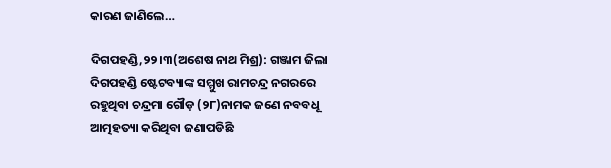କାରଣ ଜାଣିଲେ…

ଦିଗପହଣ୍ଡି,୨୨।୩(ଅଶେଷ ନାଥ ମିଶ୍ର): ଗଞ୍ଜାମ ଜିଲା ଦିଗପହଣ୍ଡି ଷ୍ଟେଟବ୍ୟାଙ୍କ ସମ୍ମୁଖ ରାମଚନ୍ଦ୍ର ନଗରରେ ରହୁଥିବା ଚନ୍ଦ୍ରମା ଗୌଡ଼ (୨୮)ନାମକ ଜଣେ ନବବଧୂ ଆତ୍ମହତ୍ୟା କରିଥିବା ଜଣାପଡିଛି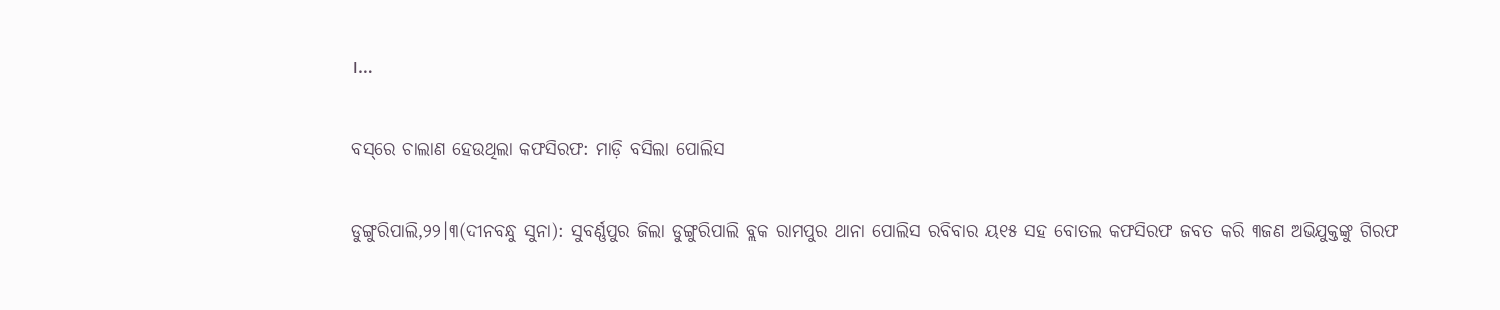।…

ବସ୍‌ରେ ଚାଲାଣ ହେଉଥିଲା କଫସିରଫ: ମାଡ଼ି ବସିଲା ପୋଲିସ

ଡୁଙ୍ଗୁରିପାଲି,୨୨।୩(ଦୀନବନ୍ଧୁ ସୁନା): ସୁବର୍ଣ୍ଣପୁର ଜିଲା ଡୁଙ୍ଗୁରିପାଲି ବ୍ଲକ ରାମପୁର ଥାନା ପୋଲିସ ରବିବାର ୟ୧୫ ସହ ବୋତଲ କଫସିରଫ ଜବତ କରି ୩ଜଣ ଅଭିଯୁକ୍ତଙ୍କୁ ଗିରଫ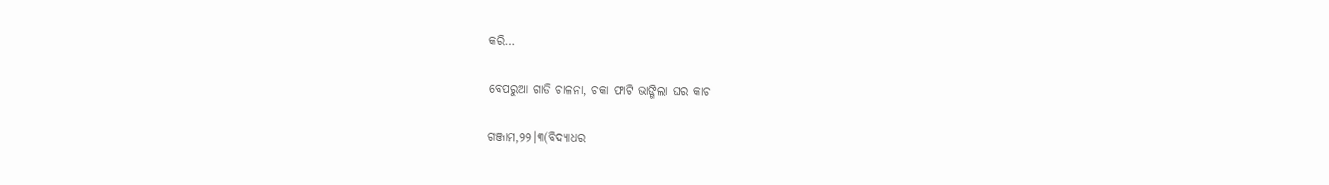କରି…

ବେପରୁଆ ଗାଡି ଚାଳନା, ଚକା ଫାଟି ଭାଙ୍ଗିଲା ଘର କାଚ

ଗଞ୍ଜାମ,୨୨।୩(ବିଦ୍ୟାଧର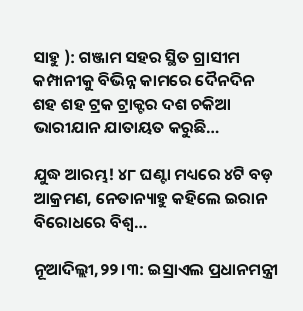ସାହୁ ): ଗଞ୍ଜାମ ସହର ସ୍ଥିତ ଗ୍ରାସୀମ କମ୍ପାନୀକୁ ବିଭିନ୍ନ କାମରେ ଦୈନଦିନ ଶହ ଶହ ଟ୍ରକ ଟ୍ରାକ୍ଟର ଦଶ ଚକିଆ ଭାରୀଯାନ ଯାତାୟତ କରୁଛି…

ଯୁଦ୍ଧ ଆରମ୍ଭ! ୪୮ ଘଣ୍ଟା ମଧ୍ୟରେ ୪ଟି ବଡ଼ ଆକ୍ରମଣ, ନେତାନ୍ୟାହୁ କହିଲେ ଇରାନ ବିରୋଧରେ ବିଶ୍ୱ…

ନୂଆଦିଲ୍ଲୀ,୨୨।୩: ଇସ୍ରାଏଲ ପ୍ରଧାନମନ୍ତ୍ରୀ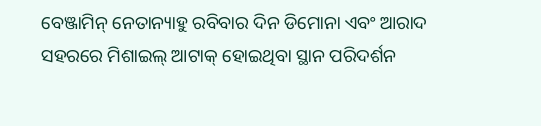ବେଞ୍ଜାମିନ୍ ନେତାନ୍ୟାହୁ ରବିବାର ଦିନ ଡିମୋନା ଏବଂ ଆରାଦ ସହରରେ ମିଶାଇଲ୍ ଆଟାକ୍ ହୋଇଥିବା ସ୍ଥାନ ପରିଦର୍ଶନ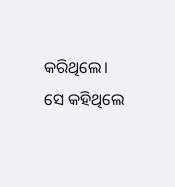କରିଥିଲେ। ସେ କହିଥିଲେ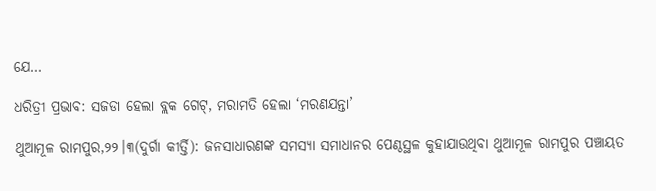ଯେ…

ଧରିତ୍ରୀ ପ୍ରଭାବ: ସଜଡା ହେଲା ବ୍ଲକ ଗେଟ୍‌, ମରାମତି ହେଲା ‘ମରଣଯନ୍ତା’

ଥୁଆମୂଳ ରାମପୁର,୨୨।୩(ଦୁର୍ଗା କୀର୍ତ୍ତି): ଜନସାଧାରଣଙ୍କ ସମସ୍ୟା ସମାଧାନର ପେଣ୍ଠସ୍ଥଳ କୁହାଯାଉଥିବା ଥୁଆମୂଳ ରାମପୁର ପଞ୍ଚାୟତ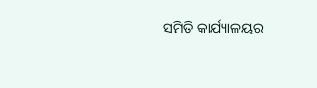ସମିତି କାର୍ଯ୍ୟାଳୟର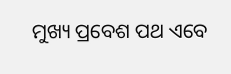ମୁଖ୍ୟ ପ୍ରବେଶ ପଥ ଏବେ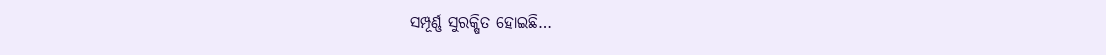ସମ୍ପୂର୍ଣ୍ଣ ସୁରକ୍ଷିତ ହୋଇଛି…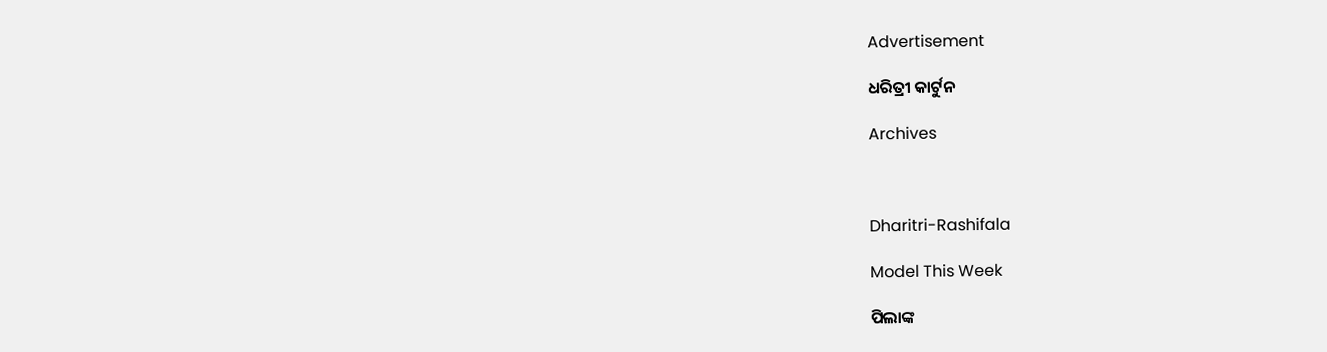Advertisement

ଧରିତ୍ରୀ କାର୍ଟୁନ

Archives



Dharitri-Rashifala

Model This Week

ପିଲାଙ୍କ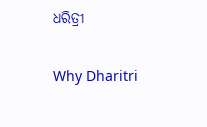ଧରିତ୍ରୀ

Why Dharitri